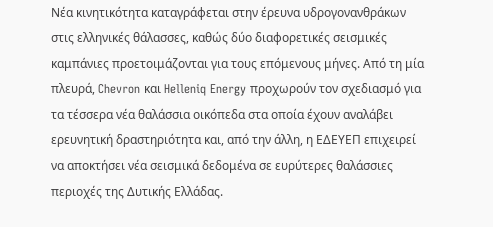Νέα κινητικότητα καταγράφεται στην έρευνα υδρογονανθράκων στις ελληνικές θάλασσες, καθώς δύο διαφορετικές σεισμικές καμπάνιες προετοιμάζονται για τους επόμενους μήνες. Από τη μία πλευρά, Chevron και Helleniq Energy προχωρούν τον σχεδιασμό για τα τέσσερα νέα θαλάσσια οικόπεδα στα οποία έχουν αναλάβει ερευνητική δραστηριότητα και, από την άλλη, η ΕΔΕΥΕΠ επιχειρεί να αποκτήσει νέα σεισμικά δεδομένα σε ευρύτερες θαλάσσιες περιοχές της Δυτικής Ελλάδας.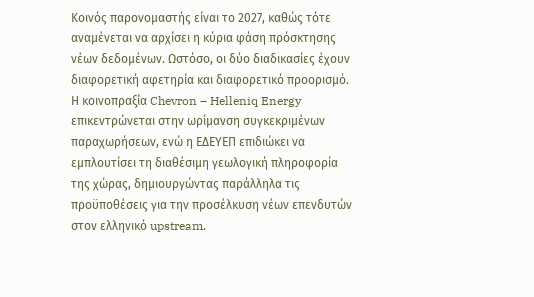Κοινός παρονομαστής είναι το 2027, καθώς τότε αναμένεται να αρχίσει η κύρια φάση πρόσκτησης νέων δεδομένων. Ωστόσο, οι δύο διαδικασίες έχουν διαφορετική αφετηρία και διαφορετικό προορισμό. Η κοινοπραξία Chevron – Helleniq Energy επικεντρώνεται στην ωρίμανση συγκεκριμένων παραχωρήσεων, ενώ η ΕΔΕΥΕΠ επιδιώκει να εμπλουτίσει τη διαθέσιμη γεωλογική πληροφορία της χώρας, δημιουργώντας παράλληλα τις προϋποθέσεις για την προσέλκυση νέων επενδυτών στον ελληνικό upstream.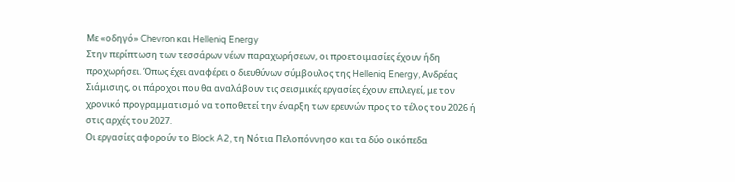Με «οδηγό» Chevron και Helleniq Energy
Στην περίπτωση των τεσσάρων νέων παραχωρήσεων, οι προετοιμασίες έχουν ήδη προχωρήσει. Όπως έχει αναφέρει ο διευθύνων σύμβουλος της Helleniq Energy, Ανδρέας Σιάμισιης, οι πάροχοι που θα αναλάβουν τις σεισμικές εργασίες έχουν επιλεγεί, με τον χρονικό προγραμματισμό να τοποθετεί την έναρξη των ερευνών προς το τέλος του 2026 ή στις αρχές του 2027.
Οι εργασίες αφορούν το Block A2, τη Νότια Πελοπόννησο και τα δύο οικόπεδα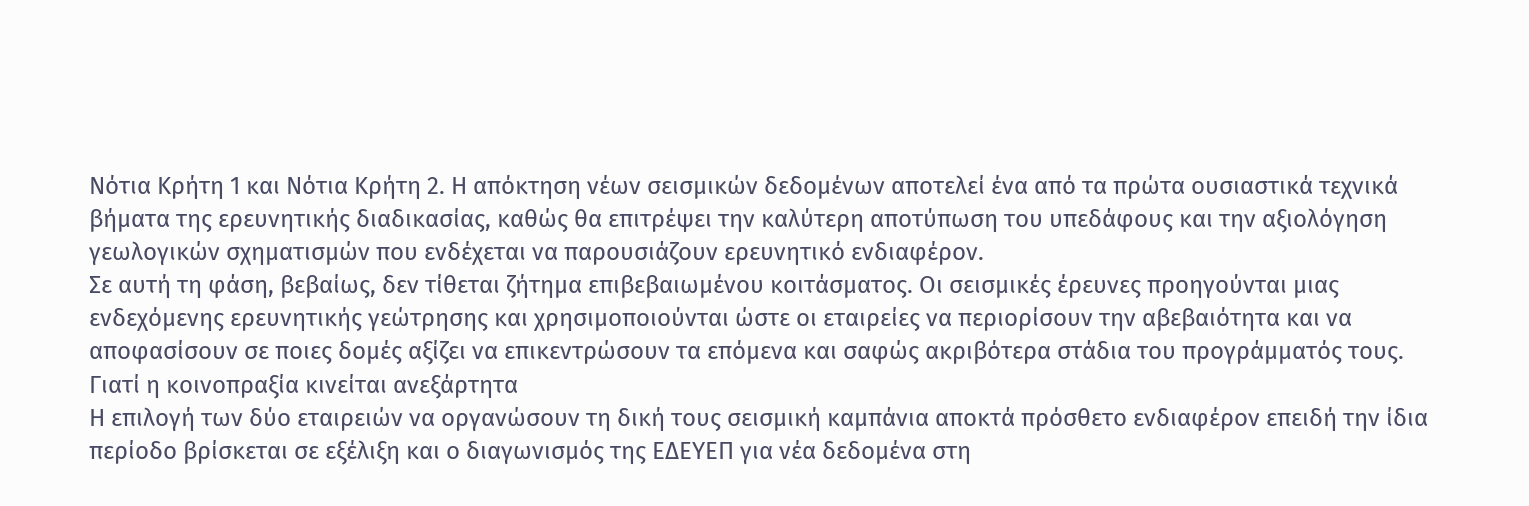Νότια Κρήτη 1 και Νότια Κρήτη 2. Η απόκτηση νέων σεισμικών δεδομένων αποτελεί ένα από τα πρώτα ουσιαστικά τεχνικά βήματα της ερευνητικής διαδικασίας, καθώς θα επιτρέψει την καλύτερη αποτύπωση του υπεδάφους και την αξιολόγηση γεωλογικών σχηματισμών που ενδέχεται να παρουσιάζουν ερευνητικό ενδιαφέρον.
Σε αυτή τη φάση, βεβαίως, δεν τίθεται ζήτημα επιβεβαιωμένου κοιτάσματος. Οι σεισμικές έρευνες προηγούνται μιας ενδεχόμενης ερευνητικής γεώτρησης και χρησιμοποιούνται ώστε οι εταιρείες να περιορίσουν την αβεβαιότητα και να αποφασίσουν σε ποιες δομές αξίζει να επικεντρώσουν τα επόμενα και σαφώς ακριβότερα στάδια του προγράμματός τους.
Γιατί η κοινοπραξία κινείται ανεξάρτητα
Η επιλογή των δύο εταιρειών να οργανώσουν τη δική τους σεισμική καμπάνια αποκτά πρόσθετο ενδιαφέρον επειδή την ίδια περίοδο βρίσκεται σε εξέλιξη και ο διαγωνισμός της ΕΔΕΥΕΠ για νέα δεδομένα στη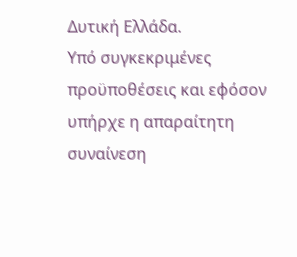Δυτική Ελλάδα.
Υπό συγκεκριμένες προϋποθέσεις και εφόσον υπήρχε η απαραίτητη συναίνεση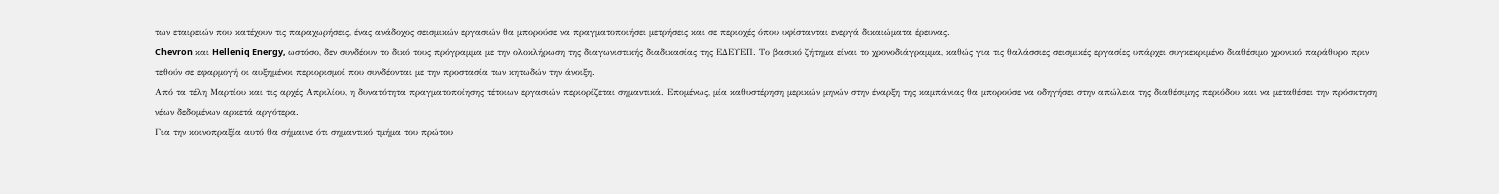των εταιρειών που κατέχουν τις παραχωρήσεις, ένας ανάδοχος σεισμικών εργασιών θα μπορούσε να πραγματοποιήσει μετρήσεις και σε περιοχές όπου υφίστανται ενεργά δικαιώματα έρευνας.
Chevron και Helleniq Energy, ωστόσο, δεν συνδέουν το δικό τους πρόγραμμα με την ολοκλήρωση της διαγωνιστικής διαδικασίας της ΕΔΕΥΕΠ. Το βασικό ζήτημα είναι το χρονοδιάγραμμα, καθώς για τις θαλάσσιες σεισμικές εργασίες υπάρχει συγκεκριμένο διαθέσιμο χρονικό παράθυρο πριν τεθούν σε εφαρμογή οι αυξημένοι περιορισμοί που συνδέονται με την προστασία των κητωδών την άνοιξη.
Από τα τέλη Μαρτίου και τις αρχές Απριλίου, η δυνατότητα πραγματοποίησης τέτοιων εργασιών περιορίζεται σημαντικά. Επομένως, μία καθυστέρηση μερικών μηνών στην έναρξη της καμπάνιας θα μπορούσε να οδηγήσει στην απώλεια της διαθέσιμης περιόδου και να μεταθέσει την πρόσκτηση νέων δεδομένων αρκετά αργότερα.
Για την κοινοπραξία αυτό θα σήμαινε ότι σημαντικό τμήμα του πρώτου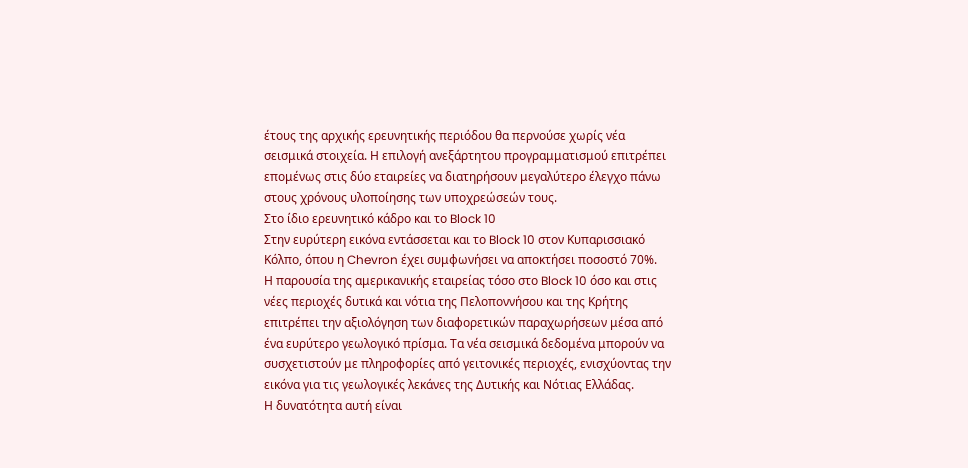έτους της αρχικής ερευνητικής περιόδου θα περνούσε χωρίς νέα σεισμικά στοιχεία. Η επιλογή ανεξάρτητου προγραμματισμού επιτρέπει επομένως στις δύο εταιρείες να διατηρήσουν μεγαλύτερο έλεγχο πάνω στους χρόνους υλοποίησης των υποχρεώσεών τους.
Στο ίδιο ερευνητικό κάδρο και το Block 10
Στην ευρύτερη εικόνα εντάσσεται και το Block 10 στον Κυπαρισσιακό Κόλπο, όπου η Chevron έχει συμφωνήσει να αποκτήσει ποσοστό 70%.
Η παρουσία της αμερικανικής εταιρείας τόσο στο Block 10 όσο και στις νέες περιοχές δυτικά και νότια της Πελοποννήσου και της Κρήτης επιτρέπει την αξιολόγηση των διαφορετικών παραχωρήσεων μέσα από ένα ευρύτερο γεωλογικό πρίσμα. Τα νέα σεισμικά δεδομένα μπορούν να συσχετιστούν με πληροφορίες από γειτονικές περιοχές, ενισχύοντας την εικόνα για τις γεωλογικές λεκάνες της Δυτικής και Νότιας Ελλάδας.
Η δυνατότητα αυτή είναι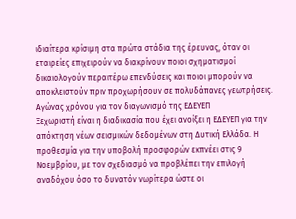ιδιαίτερα κρίσιμη στα πρώτα στάδια της έρευνας, όταν οι εταιρείες επιχειρούν να διακρίνουν ποιοι σχηματισμοί δικαιολογούν περαιτέρω επενδύσεις και ποιοι μπορούν να αποκλειστούν πριν προχωρήσουν σε πολυδάπανες γεωτρήσεις.
Αγώνας χρόνου για τον διαγωνισμό της ΕΔΕΥΕΠ
Ξεχωριστή είναι η διαδικασία που έχει ανοίξει η ΕΔΕΥΕΠ για την απόκτηση νέων σεισμικών δεδομένων στη Δυτική Ελλάδα. Η προθεσμία για την υποβολή προσφορών εκπνέει στις 9 Νοεμβρίου, με τον σχεδιασμό να προβλέπει την επιλογή αναδόχου όσο το δυνατόν νωρίτερα ώστε οι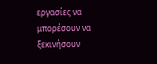εργασίες να μπορέσουν να ξεκινήσουν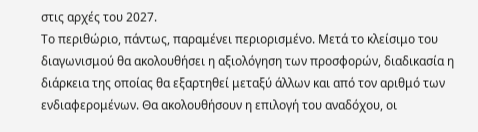στις αρχές του 2027.
Το περιθώριο, πάντως, παραμένει περιορισμένο. Μετά το κλείσιμο του διαγωνισμού θα ακολουθήσει η αξιολόγηση των προσφορών, διαδικασία η διάρκεια της οποίας θα εξαρτηθεί μεταξύ άλλων και από τον αριθμό των ενδιαφερομένων. Θα ακολουθήσουν η επιλογή του αναδόχου, οι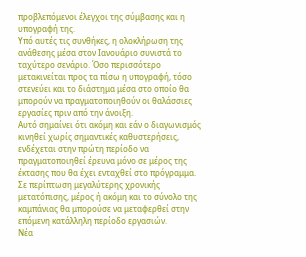προβλεπόμενοι έλεγχοι της σύμβασης και η υπογραφή της.
Υπό αυτές τις συνθήκες, η ολοκλήρωση της ανάθεσης μέσα στον Ιανουάριο συνιστά το ταχύτερο σενάριο. Όσο περισσότερο μετακινείται προς τα πίσω η υπογραφή, τόσο στενεύει και το διάστημα μέσα στο οποίο θα μπορούν να πραγματοποιηθούν οι θαλάσσιες εργασίες πριν από την άνοιξη.
Αυτό σημαίνει ότι ακόμη και εάν ο διαγωνισμός κινηθεί χωρίς σημαντικές καθυστερήσεις, ενδέχεται στην πρώτη περίοδο να πραγματοποιηθεί έρευνα μόνο σε μέρος της έκτασης που θα έχει ενταχθεί στο πρόγραμμα. Σε περίπτωση μεγαλύτερης χρονικής μετατόπισης, μέρος ή ακόμη και το σύνολο της καμπάνιας θα μπορούσε να μεταφερθεί στην επόμενη κατάλληλη περίοδο εργασιών.
Νέα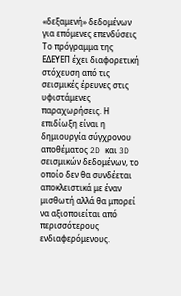«δεξαμενή» δεδομένων για επόμενες επενδύσεις
Το πρόγραμμα της ΕΔΕΥΕΠ έχει διαφορετική στόχευση από τις σεισμικές έρευνες στις υφιστάμενες παραχωρήσεις. Η επιδίωξη είναι η δημιουργία σύγχρονου αποθέματος 2D και 3D σεισμικών δεδομένων, το οποίο δεν θα συνδέεται αποκλειστικά με έναν μισθωτή αλλά θα μπορεί να αξιοποιείται από περισσότερους ενδιαφερόμενους.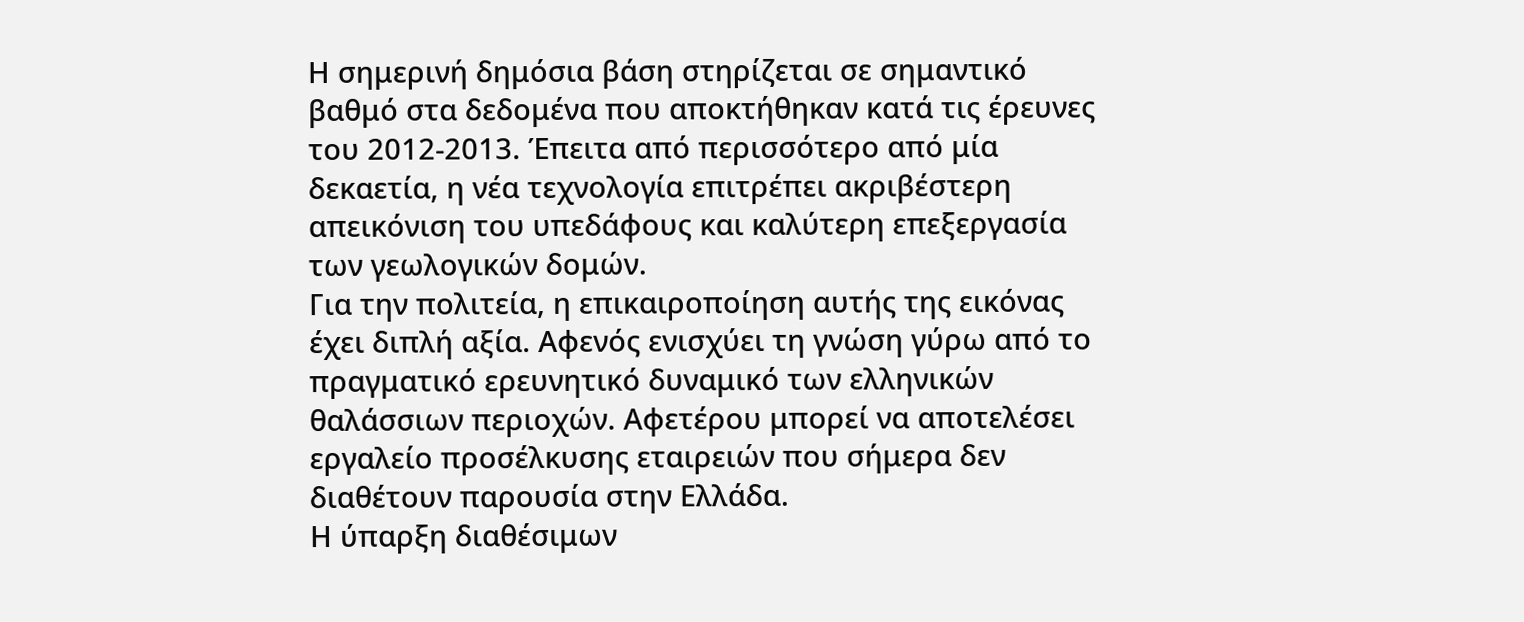Η σημερινή δημόσια βάση στηρίζεται σε σημαντικό βαθμό στα δεδομένα που αποκτήθηκαν κατά τις έρευνες του 2012-2013. Έπειτα από περισσότερο από μία δεκαετία, η νέα τεχνολογία επιτρέπει ακριβέστερη απεικόνιση του υπεδάφους και καλύτερη επεξεργασία των γεωλογικών δομών.
Για την πολιτεία, η επικαιροποίηση αυτής της εικόνας έχει διπλή αξία. Αφενός ενισχύει τη γνώση γύρω από το πραγματικό ερευνητικό δυναμικό των ελληνικών θαλάσσιων περιοχών. Αφετέρου μπορεί να αποτελέσει εργαλείο προσέλκυσης εταιρειών που σήμερα δεν διαθέτουν παρουσία στην Ελλάδα.
Η ύπαρξη διαθέσιμων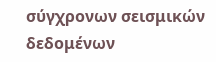σύγχρονων σεισμικών δεδομένων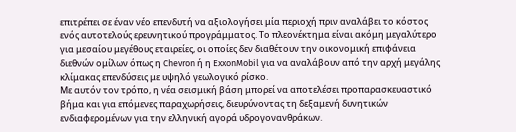επιτρέπει σε έναν νέο επενδυτή να αξιολογήσει μία περιοχή πριν αναλάβει το κόστος ενός αυτοτελούς ερευνητικού προγράμματος. Το πλεονέκτημα είναι ακόμη μεγαλύτερο για μεσαίου μεγέθους εταιρείες, οι οποίες δεν διαθέτουν την οικονομική επιφάνεια διεθνών ομίλων όπως η Chevron ή η ExxonMobil για να αναλάβουν από την αρχή μεγάλης κλίμακας επενδύσεις με υψηλό γεωλογικό ρίσκο.
Με αυτόν τον τρόπο, η νέα σεισμική βάση μπορεί να αποτελέσει προπαρασκευαστικό βήμα και για επόμενες παραχωρήσεις, διευρύνοντας τη δεξαμενή δυνητικών ενδιαφερομένων για την ελληνική αγορά υδρογονανθράκων.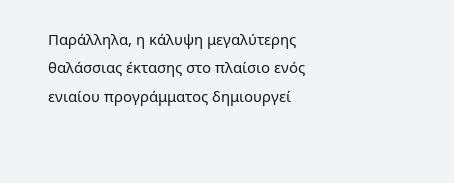Παράλληλα, η κάλυψη μεγαλύτερης θαλάσσιας έκτασης στο πλαίσιο ενός ενιαίου προγράμματος δημιουργεί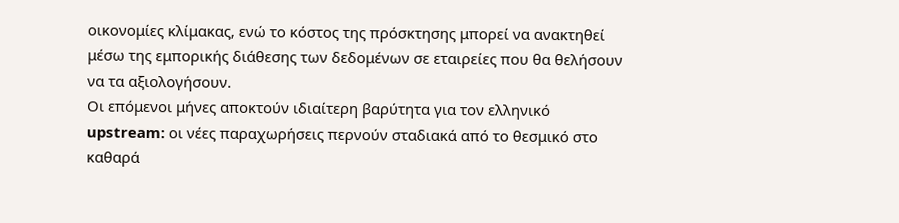οικονομίες κλίμακας, ενώ το κόστος της πρόσκτησης μπορεί να ανακτηθεί μέσω της εμπορικής διάθεσης των δεδομένων σε εταιρείες που θα θελήσουν να τα αξιολογήσουν.
Οι επόμενοι μήνες αποκτούν ιδιαίτερη βαρύτητα για τον ελληνικό upstream: οι νέες παραχωρήσεις περνούν σταδιακά από το θεσμικό στο καθαρά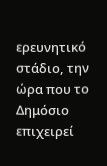ερευνητικό στάδιο, την ώρα που το Δημόσιο επιχειρεί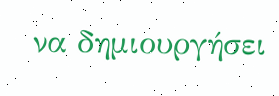να δημιουργήσει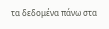τα δεδομένα πάνω στα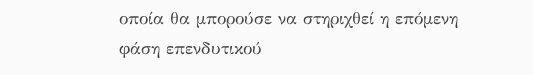οποία θα μπορούσε να στηριχθεί η επόμενη φάση επενδυτικού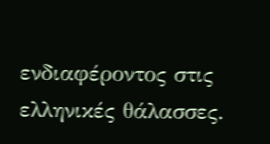ενδιαφέροντος στις ελληνικές θάλασσες.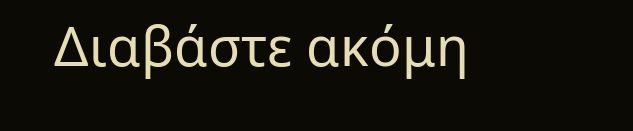Διαβάστε ακόμη